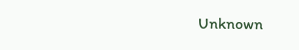Unknown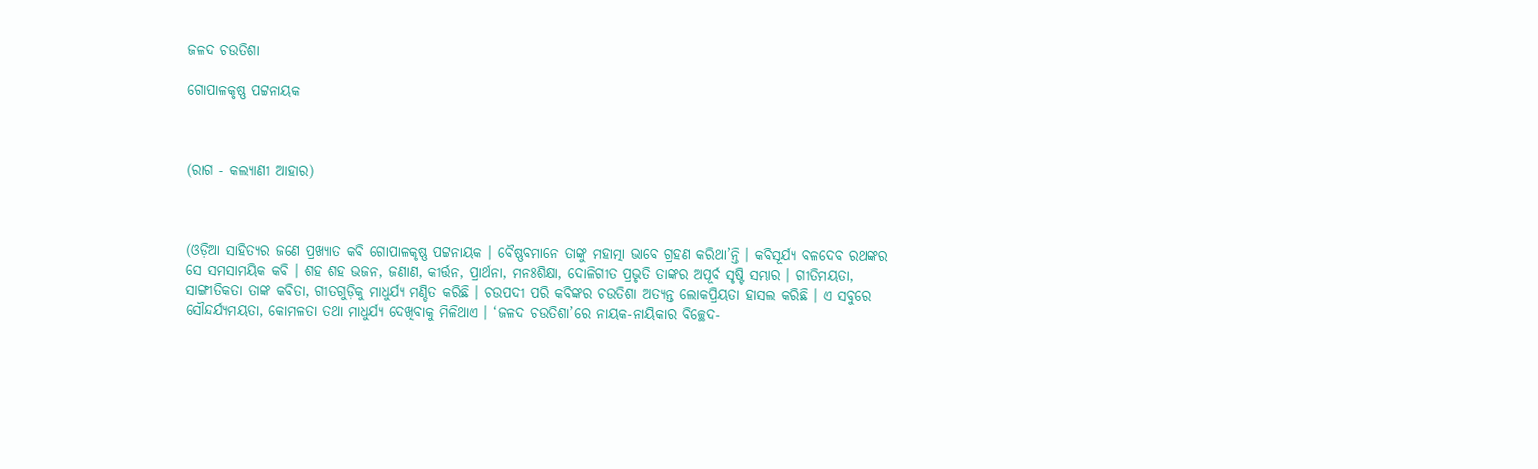ଜଳଦ ଚଉତିଶା

ଗୋପାଳକୃଷ୍ଣ ପଟ୍ଟନାୟକ



(ରାଗ - କଲ୍ୟାଣୀ ଆହାର)



(ଓଡ଼ିଆ ସାହିତ୍ୟର ଜଣେ ପ୍ରଖ୍ୟାତ କବି ଗୋପାଳକୃଷ୍ଣ ପଟ୍ଟନାୟକ । ବୈଷ୍ଣବମାନେ ତାଙ୍କୁ ମହାତ୍ମା ଭାବେ ଗ୍ରହଣ କରିଥା’ନ୍ତି । କବିସୂର୍ଯ୍ୟ ବଳଦେବ ରଥଙ୍କର ସେ ସମସାମୟିକ କବି । ଶହ ଶହ ଭଜନ, ଜଣାଣ, କୀର୍ତ୍ତନ, ପ୍ରାର୍ଥନା, ମନଃଶିକ୍ଷା, ଦୋଳିଗୀତ ପ୍ରଭୃତି ତାଙ୍କର ଅପୂର୍ବ ସୃଷ୍ଟି ସମ୍ଭାର । ଗୀତିମୟତା, ସାଙ୍ଗୀତିକତା ତାଙ୍କ କବିତା, ଗୀତଗୁଡ଼ିକୁ ମାଧୁର୍ଯ୍ୟ ମଣ୍ଡିତ କରିଛି । ଚଉପଦୀ ପରି କବିଙ୍କର ଚଉତିଶା ଅତ୍ୟନ୍ତ ଲୋକପ୍ରିୟତା ହାସଲ କରିଛି । ଏ ସବୁରେ ସୌନ୍ଦର୍ଯ୍ୟମୟତା, କୋମଳତା ତଥା ମାଧୁର୍ଯ୍ୟ ଦେଖିବାକୁ ମିଳିଥାଏ । ‘ଜଳଦ ଚଉତିଶା’ରେ ନାୟକ-ନାୟିକାର ବିଚ୍ଛେଦ-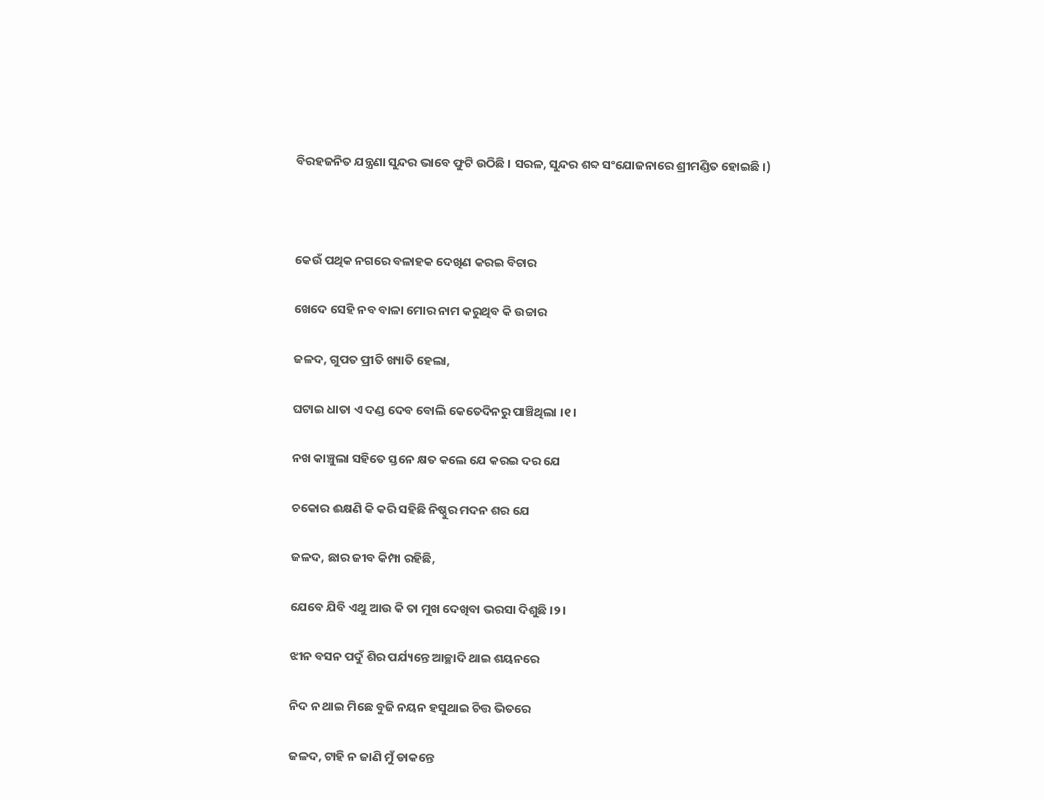ବିରହଜନିତ ଯନ୍ତ୍ରଣା ସୁନ୍ଦର ଭାବେ ଫୁଟି ଉଠିଛି । ସରଳ, ସୁନ୍ଦର ଶବ୍ଦ ସଂଯୋଜନାରେ ଶ୍ରୀମଣ୍ଡିତ ହୋଇଛି ।)



କେଉଁ ପଥିକ ନଗରେ ବଳାହକ ଦେଖିଣ କରଇ ବିଚାର

ଖେଦେ ସେହି ନବ ବାଳା ମୋର ନାମ କରୁଥିବ କି ଉଚ୍ଚାର

ଜଳଦ, ଗୁପତ ପ୍ରୀତି ଖ୍ୟାତି ହେଲା,

ଘଟାଇ ଧାତା ଏ ଦଣ୍ଡ ଦେବ ବୋଲି କେତେଦିନରୁ ପାଞ୍ଚିଥିଲା ।୧।

ନଖ କାଞ୍ଚୁଲା ସହିତେ ସ୍ତନେ କ୍ଷତ କଲେ ଯେ କରଇ ଦର ଯେ

ଚକୋର ଈକ୍ଷଣି କି କରି ସହିଛି ନିଷ୍ଠୁର ମଦନ ଶର ଯେ

ଜଳଦ, ଛାର ଜୀବ କିମ୍ପା ରହିଛି,

ଯେବେ ଯିବି ଏଥୁ ଆଉ କି ତା ମୁଖ ଦେଖିବା ଭରସା ଦିଶୁଛି ।୨।

ଝୀନ ବସନ ପଦୁଁ ଶିର ପର୍ଯ୍ୟନ୍ତେ ଆଚ୍ଛାଦି ଥାଇ ଶୟନରେ

ନିଦ ନ ଥାଇ ମିଛେ ବୁଜି ନୟନ ହସୁଥାଇ ଚିତ୍ତ ଭିତରେ

ଜଳଦ, ଟାହି ନ ଜାଣି ମୁଁ ଡାକନ୍ତେ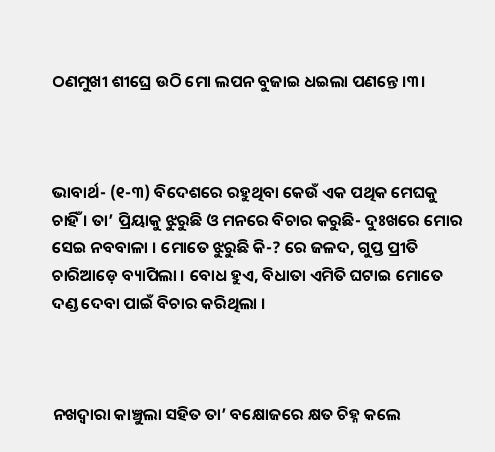ଠଣମୁଖୀ ଶୀଘ୍ରେ ଉଠି ମୋ ଲପନ ବୁଜାଇ ଧଇଲା ପଣନ୍ତେ ।୩।



ଭାବାର୍ଥ- (୧-୩) ବିଦେଶରେ ରହୁଥିବା କେଉଁ ଏକ ପଥିକ ମେଘକୁ ଚାହିଁ । ତା’ ପ୍ରିୟାକୁ ଝୁରୁଛି ଓ ମନରେ ବିଚାର କରୁଛି- ଦୁଃଖରେ ମୋର ସେଇ ନବବାଳା । ମୋତେ ଝୁରୁଛି କି-? ରେ ଜଳଦ, ଗୁପ୍ତ ପ୍ରୀତି ଚାରିଆଡ଼େ ବ୍ୟାପିଲା । ବୋଧ ହୁଏ, ବିଧାତା ଏମିତି ଘଟାଇ ମୋତେ ଦଣ୍ଡ ଦେବା ପାଇଁ ବିଚାର କରିଥିଲା ।



ନଖଦ୍ଵାରା କାଞ୍ଚୁଲା ସହିତ ତା’ ବକ୍ଷୋଜରେ କ୍ଷତ ଚିହ୍ନ କଲେ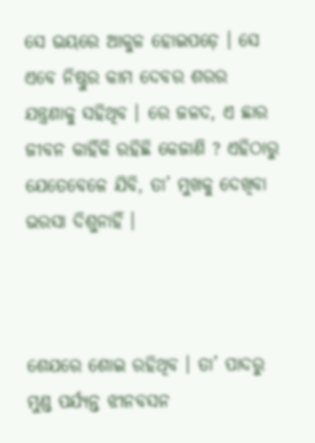ସେ ଭୟରେ ଆକୁଳ ହୋଇପଡ଼େ । ସେ ଏବେ ନିଷ୍ଠୁର କାମ ଦେବର ଶରର ଯନ୍ତ୍ରଣାକୁ ସହିଥିବ । ରେ ଜଳଦ, ଏ ଛାର ଜୀବନ କାହିଁକି ରହିଛି କେଜାଣି ? ଏହିଠାରୁ ଯେତେବେଳେ ଯିବି, ତା’ ମୁଖକୁ ଦେଖିବା ଭରସା ଦିଶୁନାହିଁ ।



ଶେଯରେ ଶୋଇ ରହିଥିବ । ତା’ ପାଦରୁ ମୁଣ୍ଡ ପର୍ଯ୍ୟନ୍ତ ଝୀନବସନ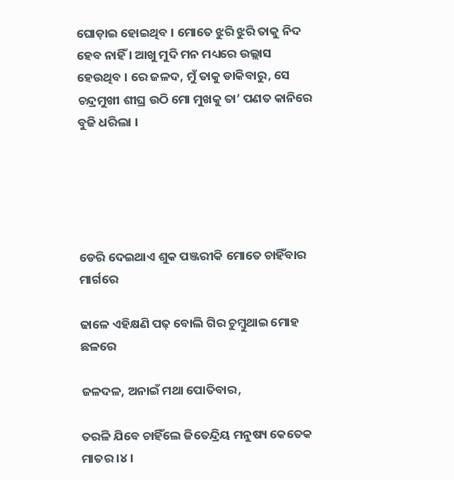ଘୋଡ଼ାଇ ହୋଇଥିବ । ମୋତେ ଝୁରି ଝୁରି ତାକୁ ନିଦ ହେବ ନାହିଁ । ଆଖୁ ମୁଦି ମନ ମଧ୍ୟରେ ଉଲ୍ଲାସ ହେଉଥିବ । ରେ ଜଳଦ, ମୁଁ ତାକୁ ଡାକିବାରୁ, ସେ ଚନ୍ଦ୍ରମୁଖୀ ଶୀଘ୍ର ଉଠି ମୋ ମୁଖକୁ ତା’ ପଣତ କାନିରେ ବୁଜି ଧରିଲା ।





ଡେରି ଦେଇଥାଏ ଶୁକ ପଞ୍ଜରୀକି ମୋତେ ଚାହିଁବାର ମାର୍ଗରେ

ଢାଳେ ଏହିକ୍ଷଣି ପଢ଼ ବୋଲି ଗିର ଚୁମ୍ବୁଥାଇ ମୋହ ଛଳରେ

ଜଳଦଳ, ଅନାଇଁ ମଥା ପୋତିବାର,

ତରଳି ଯିବେ ଚାହିଁଲେ ଜିତେନ୍ଦ୍ରିୟ ମନୁଷ୍ୟ କେତେକ ମାତର ।୪।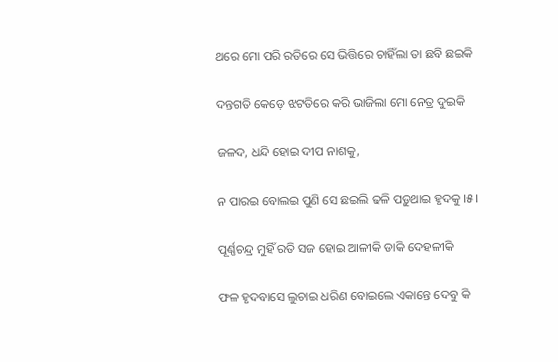ଥରେ ମୋ ପରି ରତିରେ ସେ ଭିତ୍ତିରେ ଚାହିଁଲା ତା ଛବି ଛଇକି

ଦନ୍ତଗତି କେଡ଼େ ଝଟତିରେ କରି ଭାଜିଲା ମୋ ନେତ୍ର ଦୁଇକି

ଜଳଦ, ଧନ୍ଦି ହୋଇ ଦୀପ ନାଶକୁ,

ନ ପାରଇ ବୋଲଇ ପୁଣି ସେ ଛଇଲି ଢଳି ପଡ଼ୁଥାଇ ହୃଦକୁ ।୫।

ପୂର୍ଣ୍ଣଚନ୍ଦ୍ର ମୁହିଁ ରତି ସଜ ହୋଇ ଆଳୀକି ଡାକି ଦେହଳୀକି

ଫଳ ହୃଦବାସେ ଲୁଚାଇ ଧରିଣ ବୋଇଲେ ଏକାନ୍ତେ ଦେବୁ କି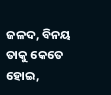ଜଳଦ, ବିନୟ ତାକୁ କେତେ ହୋଇ,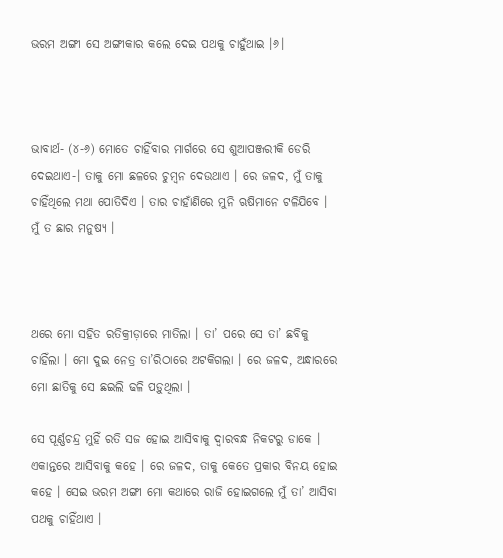ଭରମ ଅଙ୍ଗୀ ସେ ଅଙ୍ଗୀକାର କଲେ ଦେଇ ପଥକୁ ଚାହୁଁଥାଇ ।୬।



ଭାବାର୍ଥ- (୪-୬) ମୋତେ ଚାହିଁବାର ମାର୍ଗରେ ସେ ଶୁଆପଞ୍ଜରୀକି ଡେରି ଦେଇଥାଏ-। ତାକୁ ମୋ ଛଳରେ ଚୁମ୍ବନ ଦେଉଥାଏ । ରେ ଜଳଦ, ମୁଁ ତାକୁ ଚାହିଁଥିଲେ ମଥା ପୋତିଦିଏ । ତାର ଚାହାଁଣିରେ ମୁନି ଋଷିମାନେ ଟଳିଯିବେ । ମୁଁ ତ ଛାର ମନୁଷ୍ୟ ।



ଥରେ ମୋ ସହିତ ରତିକ୍ରୀଡ଼ାରେ ମାତିଲା । ତା’ ପରେ ସେ ତା’ ଛବିକୁ ଚାହିଁଲା । ମୋ ଦୁଇ ନେତ୍ର ତା’ରିଠାରେ ଅଟକିଗଲା । ରେ ଜଳଦ, ଅନ୍ଧାରରେ ମୋ ଛାତିକୁ ସେ ଛଇଲି ଢଳି ପଡ଼ୁଥିଲା ।

ସେ ପୂର୍ଣ୍ଣଚନ୍ଦ୍ର ମୁହିଁ ରତି ସଜ ହୋଇ ଆସିବାକୁ ଦ୍ଵାରବନ୍ଧ ନିକଟରୁ ଡାକେ । ଏକାନ୍ତରେ ଆସିବାକୁ କହେ । ରେ ଜଳଦ, ତାକୁ କେତେ ପ୍ରକାର ବିନୟ ହୋଇ କହେ । ସେଇ ଭରମ ଅଙ୍ଗୀ ମୋ କଥାରେ ରାଜି ହୋଇଗଲେ ମୁଁ ତା’ ଆସିବା ପଥକୁ ଚାହିଁଥାଏ ।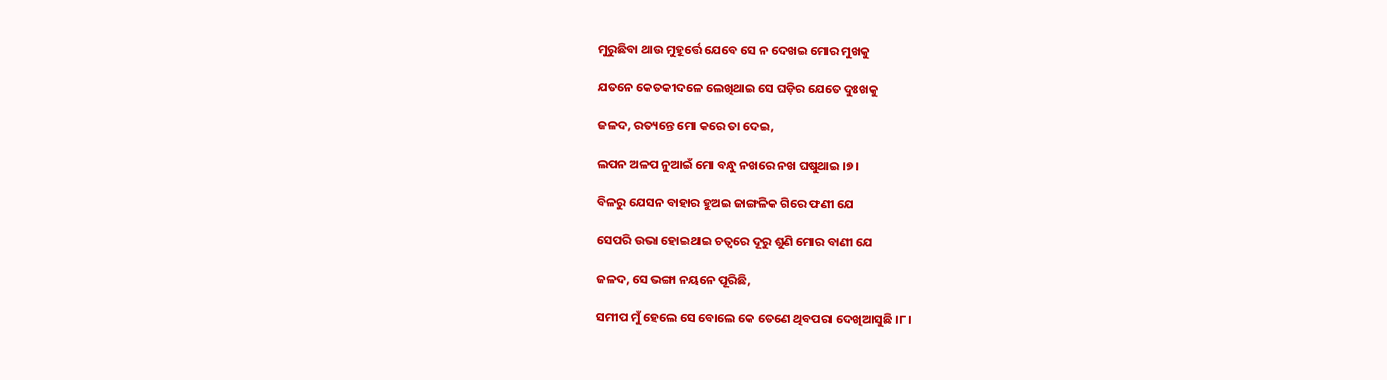ମୁରୁଛିବା ଥାଉ ମୁହୂର୍ତ୍ତେ ଯେବେ ସେ ନ ଦେଖଇ ମୋର ମୁଖକୁ

ଯତନେ କେତକୀଦଳେ ଲେଖିଥାଇ ସେ ଘଡ଼ିର ଯେତେ ଦୁଃଖକୁ

ଜଳଦ, ରତ୍ୟନ୍ତେ ମୋ କରେ ତା ଦେଇ,

ଲପନ ଅଳପ ନୁଆଇଁ ମୋ ବନ୍ଧୁ ନଖରେ ନଖ ଘଷୁଥାଇ ।୭।

ବିଳରୁ ଯେସନ ବାହାର ହୁଅଇ ଜାଙ୍ଗଳିକ ଗିରେ ଫଣୀ ଯେ

ସେପରି ଉଭା ହୋଇଥାଇ ଚତ୍ୱରେ ଦୂରୁ ଶୁଣି ମୋର ବାଣୀ ଯେ

ଜଳଦ, ସେ ଭଙ୍ଗା ନୟନେ ପୂରିଛି,

ସମୀପ ମୁଁ ହେଲେ ସେ ବୋଲେ କେ ତେଣେ ଥିବପରା ଦେଖିଆସୁଛି ।୮।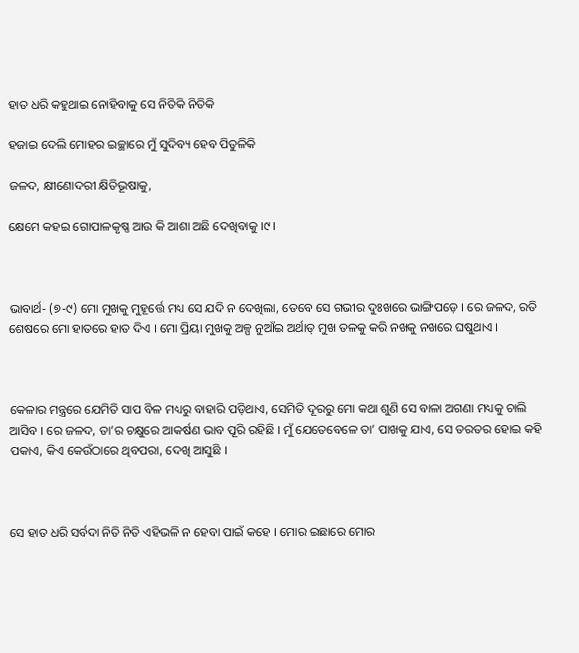ହାତ ଧରି କହୁଥାଇ ନୋହିବାକୁ ସେ ନିତିକି ନିତିକି

ହଜାଇ ଦେଲି ମୋହର ଇଚ୍ଛାରେ ମୁଁ ସୁଦିବ୍ୟ ହେବ ପିତୁଳିକି

ଜଳଦ, କ୍ଷୀଣୋଦରୀ କ୍ଷିତିଭୂଷାକୁ,

କ୍ଷେମେ କହଇ ଗୋପାଳକୃଷ୍ଣ ଆଉ କି ଆଶା ଅଛି ଦେଖିବାକୁ ।୯।



ଭାବାର୍ଥ- (୭-୯) ମୋ ମୁଖକୁ ମୁହୂର୍ତ୍ତେ ମଧ୍ୟ ସେ ଯଦି ନ ଦେଖିଲା, ତେବେ ସେ ଗଭୀର ଦୁଃଖରେ ଭାଙ୍ଗିପଡ଼େ । ରେ ଜଳଦ, ରତି ଶେଷରେ ମୋ ହାତରେ ହାତ ଦିଏ । ମୋ ପ୍ରିୟା ମୁଖକୁ ଅଳ୍ପ ନୁଆଁଇ ଅର୍ଥାତ୍ ମୁଖ ତଳକୁ କରି ନଖକୁ ନଖରେ ଘଷୁଥାଏ ।



କେଳାର ମନ୍ତ୍ରରେ ଯେମିତି ସାପ ବିଳ ମଧ୍ୟରୁ ବାହାରି ପଡ଼ିଥାଏ, ସେମିତି ଦୂରରୁ ମୋ କଥା ଶୁଣି ସେ ବାଳା ଅଗଣା ମଧ୍ୟକୁ ଚାଲି ଆସିବ । ରେ ଜଳଦ, ତା’ର ଚକ୍ଷୁରେ ଆକର୍ଷଣ ଭାବ ପୂରି ରହିଛି । ମୁଁ ଯେତେବେଳେ ତା’ ପାଖକୁ ଯାଏ, ସେ ତରତର ହୋଇ କହି ପକାଏ, କିଏ କେଉଁଠାରେ ଥିବପରା, ଦେଖି ଆସୁଛି ।



ସେ ହାତ ଧରି ସର୍ବଦା ନିତି ନିତି ଏହିଭଳି ନ ହେବା ପାଇଁ କହେ । ମୋର ଇଛାରେ ମୋର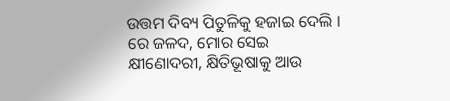ଉତ୍ତମ ଦିବ୍ୟ ପିତୁଳିକୁ ହଜାଇ ଦେଲି । ରେ ଜଳଦ, ମୋର ସେଇ କ୍ଷୀଣୋଦରୀ, କ୍ଷିତିଭୂଷାକୁ ଆଉ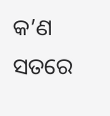କ’ଣ ସତରେ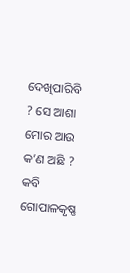ଦେଖିପାରିବି ? ସେ ଆଶା ମୋର ଆଉ କ’ଣ ଅଛି ? କବି ଗୋପାଳକୃଷ୍ଣ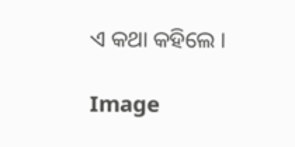ଏ କଥା କହିଲେ ।

Image